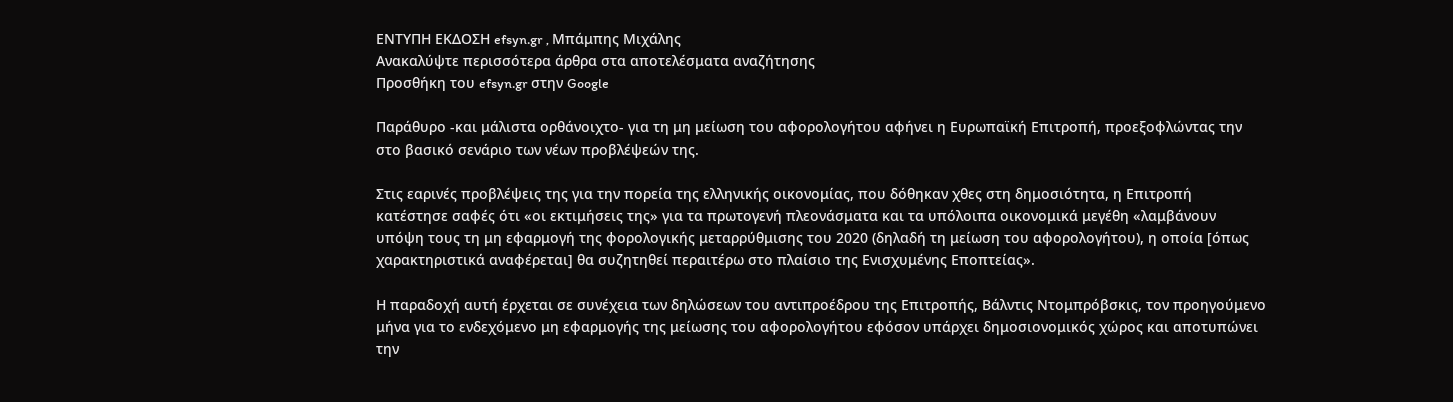ΕΝΤΥΠΗ ΕΚΔΟΣΗ efsyn.gr , Μπάμπης Μιχάλης
Ανακαλύψτε περισσότερα άρθρα στα αποτελέσματα αναζήτησης
Προσθήκη του efsyn.gr στην Google

Παράθυρο -και μάλιστα ορθάνοιχτο- για τη μη μείωση του αφορολογήτου αφήνει η Ευρωπαϊκή Επιτροπή, προεξοφλώντας την στο βασικό σενάριο των νέων προβλέψεών της.

Στις εαρινές προβλέψεις της για την πορεία της ελληνικής οικονομίας, που δόθηκαν χθες στη δημοσιότητα, η Επιτροπή κατέστησε σαφές ότι «οι εκτιμήσεις της» για τα πρωτογενή πλεονάσματα και τα υπόλοιπα οικονομικά μεγέθη «λαμβάνουν υπόψη τους τη μη εφαρμογή της φορολογικής μεταρρύθμισης του 2020 (δηλαδή τη μείωση του αφορολογήτου), η οποία [όπως χαρακτηριστικά αναφέρεται] θα συζητηθεί περαιτέρω στο πλαίσιο της Ενισχυμένης Εποπτείας».

Η παραδοχή αυτή έρχεται σε συνέχεια των δηλώσεων του αντιπροέδρου της Επιτροπής, Βάλντις Ντομπρόβσκις, τον προηγούμενο μήνα για το ενδεχόμενο μη εφαρμογής της μείωσης του αφορολογήτου εφόσον υπάρχει δημοσιονομικός χώρος και αποτυπώνει την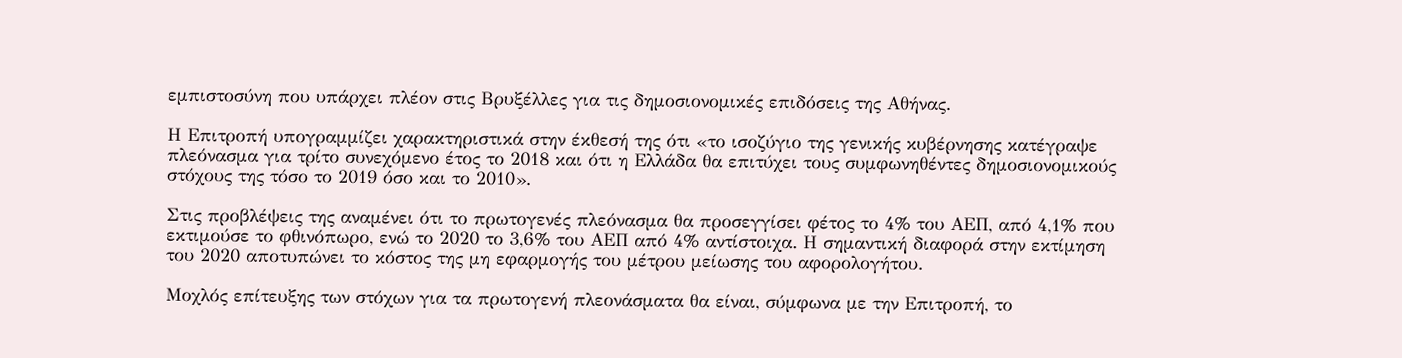εμπιστοσύνη που υπάρχει πλέον στις Βρυξέλλες για τις δημοσιονομικές επιδόσεις της Αθήνας.

Η Επιτροπή υπογραμμίζει χαρακτηριστικά στην έκθεσή της ότι «το ισοζύγιο της γενικής κυβέρνησης κατέγραψε πλεόνασμα για τρίτο συνεχόμενο έτος το 2018 και ότι η Ελλάδα θα επιτύχει τους συμφωνηθέντες δημοσιονομικούς στόχους της τόσο το 2019 όσο και το 2010».

Στις προβλέψεις της αναμένει ότι το πρωτογενές πλεόνασμα θα προσεγγίσει φέτος το 4% του ΑΕΠ, από 4,1% που εκτιμούσε το φθινόπωρο, ενώ το 2020 το 3,6% του ΑΕΠ από 4% αντίστοιχα. Η σημαντική διαφορά στην εκτίμηση του 2020 αποτυπώνει το κόστος της μη εφαρμογής του μέτρου μείωσης του αφορολογήτου.

Μοχλός επίτευξης των στόχων για τα πρωτογενή πλεονάσματα θα είναι, σύμφωνα με την Επιτροπή, το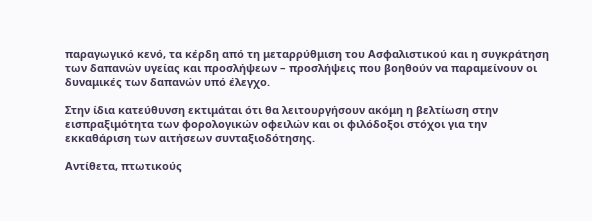παραγωγικό κενό, τα κέρδη από τη μεταρρύθμιση του Ασφαλιστικού και η συγκράτηση των δαπανών υγείας και προσλήψεων – προσλήψεις που βοηθούν να παραμείνουν οι δυναμικές των δαπανών υπό έλεγχο.

Στην ίδια κατεύθυνση εκτιμάται ότι θα λειτουργήσουν ακόμη η βελτίωση στην εισπραξιμότητα των φορολογικών οφειλών και οι φιλόδοξοι στόχοι για την εκκαθάριση των αιτήσεων συνταξιοδότησης.

Αντίθετα, πτωτικούς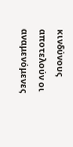κινδύνους αποτελούν οι αναμενόμενες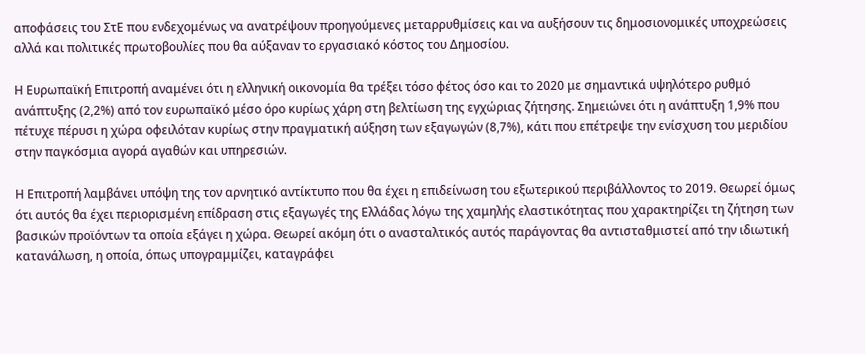αποφάσεις του ΣτΕ που ενδεχομένως να ανατρέψουν προηγούμενες μεταρρυθμίσεις και να αυξήσουν τις δημοσιονομικές υποχρεώσεις αλλά και πολιτικές πρωτοβουλίες που θα αύξαναν το εργασιακό κόστος του Δημοσίου.

Η Ευρωπαϊκή Επιτροπή αναμένει ότι η ελληνική οικονομία θα τρέξει τόσο φέτος όσο και το 2020 με σημαντικά υψηλότερο ρυθμό ανάπτυξης (2,2%) από τον ευρωπαϊκό μέσο όρο κυρίως χάρη στη βελτίωση της εγχώριας ζήτησης. Σημειώνει ότι η ανάπτυξη 1,9% που πέτυχε πέρυσι η χώρα οφειλόταν κυρίως στην πραγματική αύξηση των εξαγωγών (8,7%), κάτι που επέτρεψε την ενίσχυση του μεριδίου στην παγκόσμια αγορά αγαθών και υπηρεσιών.

Η Επιτροπή λαμβάνει υπόψη της τον αρνητικό αντίκτυπο που θα έχει η επιδείνωση του εξωτερικού περιβάλλοντος το 2019. Θεωρεί όμως ότι αυτός θα έχει περιορισμένη επίδραση στις εξαγωγές της Ελλάδας λόγω της χαμηλής ελαστικότητας που χαρακτηρίζει τη ζήτηση των βασικών προϊόντων τα οποία εξάγει η χώρα. Θεωρεί ακόμη ότι ο ανασταλτικός αυτός παράγοντας θα αντισταθμιστεί από την ιδιωτική κατανάλωση, η οποία, όπως υπογραμμίζει, καταγράφει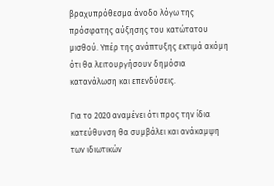βραχυπρόθεσμα άνοδο λόγω της πρόσφατης αύξησης του κατώτατου μισθού. Υπέρ της ανάπτυξης εκτιμά ακόμη ότι θα λειτουργήσουν δημόσια κατανάλωση και επενδύσεις.

Για το 2020 αναμένει ότι προς την ίδια κατεύθυνση θα συμβάλει και ανάκαμψη των ιδιωτικών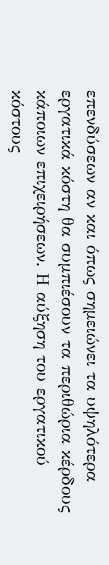επενδύσεων αν και όπως σημειώνει τα υψηλότερα εργατικά κόστη θα συμπιέσουν τα περιθώρια κέρδους κάποιων επιχειρήσεων. Η αύξηση του εργατικού κόστους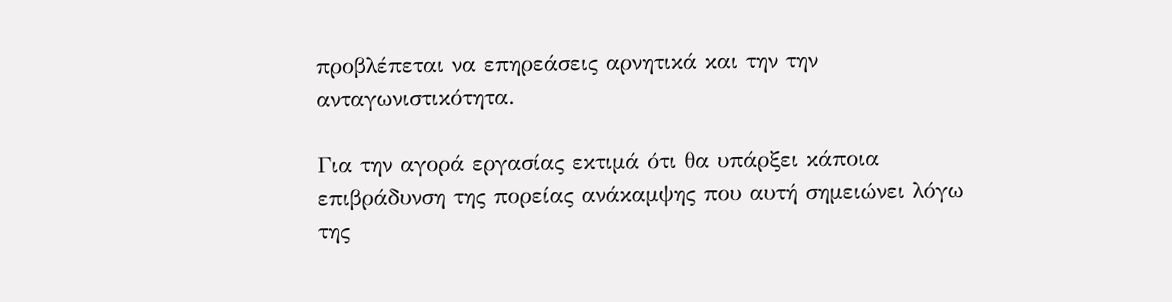προβλέπεται να επηρεάσεις αρνητικά και την την ανταγωνιστικότητα.

Για την αγορά εργασίας εκτιμά ότι θα υπάρξει κάποια επιβράδυνση της πορείας ανάκαμψης που αυτή σημειώνει λόγω της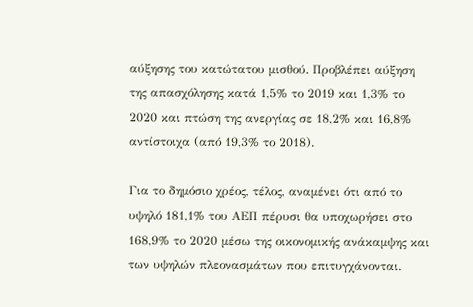αύξησης του κατώτατου μισθού. Προβλέπει αύξηση της απασχόλησης κατά 1,5% το 2019 και 1,3% το 2020 και πτώση της ανεργίας σε 18,2% και 16,8% αντίστοιχα (από 19,3% το 2018).

Για το δημόσιο χρέος, τέλος, αναμένει ότι από το υψηλό 181,1% του ΑΕΠ πέρυσι θα υποχωρήσει στο 168,9% το 2020 μέσω της οικονομικής ανάκαμψης και των υψηλών πλεονασμάτων που επιτυγχάνονται.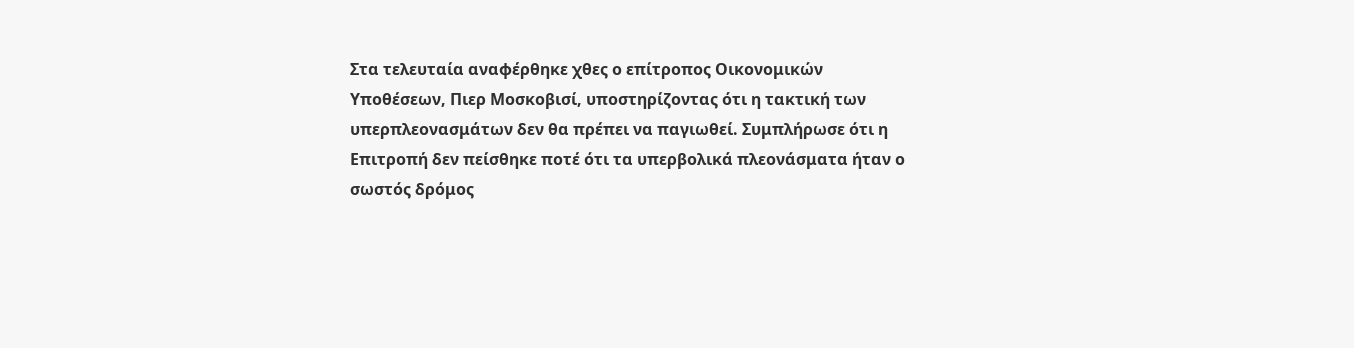Στα τελευταία αναφέρθηκε χθες ο επίτροπος Οικονομικών Υποθέσεων, Πιερ Μοσκοβισί, υποστηρίζοντας ότι η τακτική των υπερπλεονασμάτων δεν θα πρέπει να παγιωθεί. Συμπλήρωσε ότι η Επιτροπή δεν πείσθηκε ποτέ ότι τα υπερβολικά πλεονάσματα ήταν ο σωστός δρόμος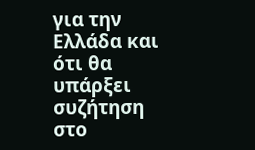για την Ελλάδα και ότι θα υπάρξει συζήτηση στο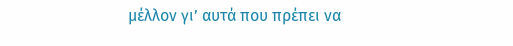μέλλον γι’ αυτά που πρέπει να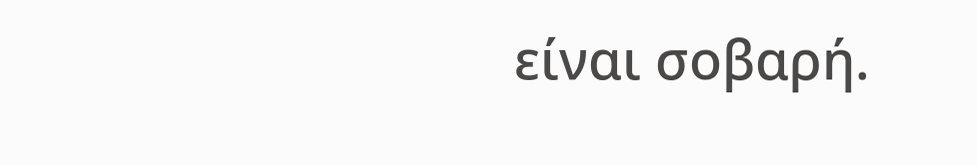είναι σοβαρή.